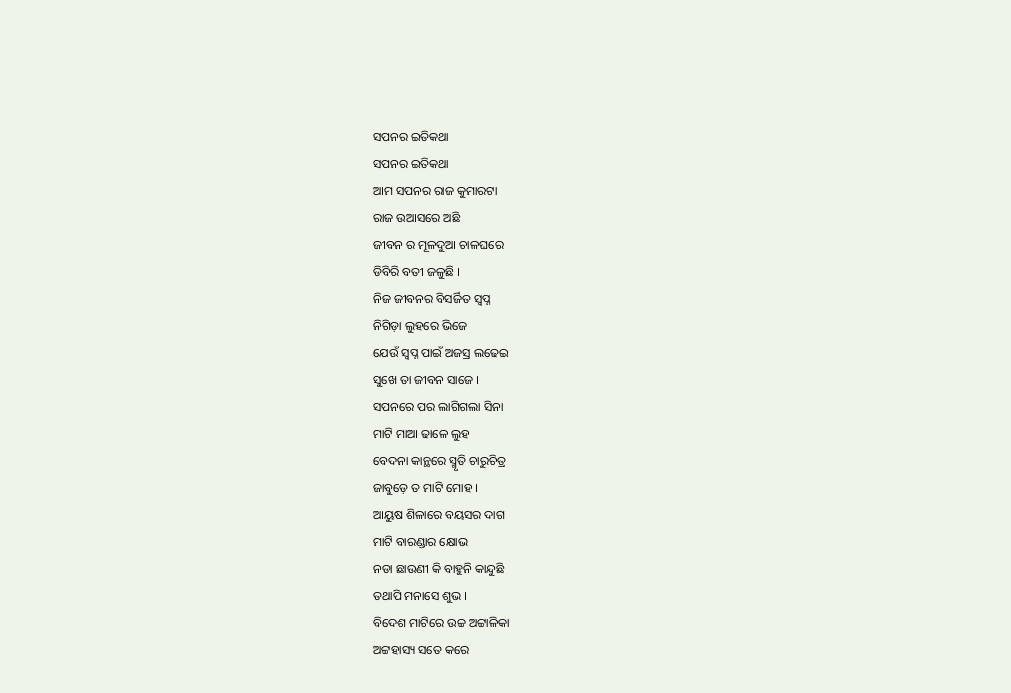ସପନର ଇତିକଥା
ସପନର ଇତିକଥା
ଆମ ସପନର ରାଜ କୁମାରଟା
ରାଜ ଉଆସରେ ଅଛି
ଜୀବନ ର ମୂଳଦୁଆ ଚାଳଘରେ
ଡିବିରି ବତୀ ଜଳୁଛି ।
ନିଜ ଜୀବନର ବିସର୍ଜିତ ସ୍ୱପ୍ନ
ନିଗିଡ଼ା ଲୁହରେ ଭିଜେ
ଯେଉଁ ସ୍ୱପ୍ନ ପାଇଁ ଅଜସ୍ର ଲଢେଇ
ସୁଖେ ତା ଜୀବନ ସାଜେ ।
ସପନରେ ପର ଲାଗିଗଲା ସିନା
ମାଟି ମାଆ ଢାଳେ ଲୁହ
ବେଦନା କାନ୍ଥରେ ସ୍ମୃତି ଚାରୁଚିତ୍ର
ଜାବୁଡ଼େ ତ ମାଟି ମୋହ ।
ଆୟୁଷ ଶିଳାରେ ବୟସର ଦାଗ
ମାଟି ବାରଣ୍ଡାର କ୍ଷୋଭ
ନଡା ଛାଉଣୀ କି ବାହୁନି କାନ୍ଦୁଛି
ତଥାପି ମନାସେ ଶୁଭ ।
ବିଦେଶ ମାଟିରେ ଉଚ୍ଚ ଅଟ୍ଟାଳିକା
ଅଟ୍ଟହାସ୍ୟ ସତେ କରେ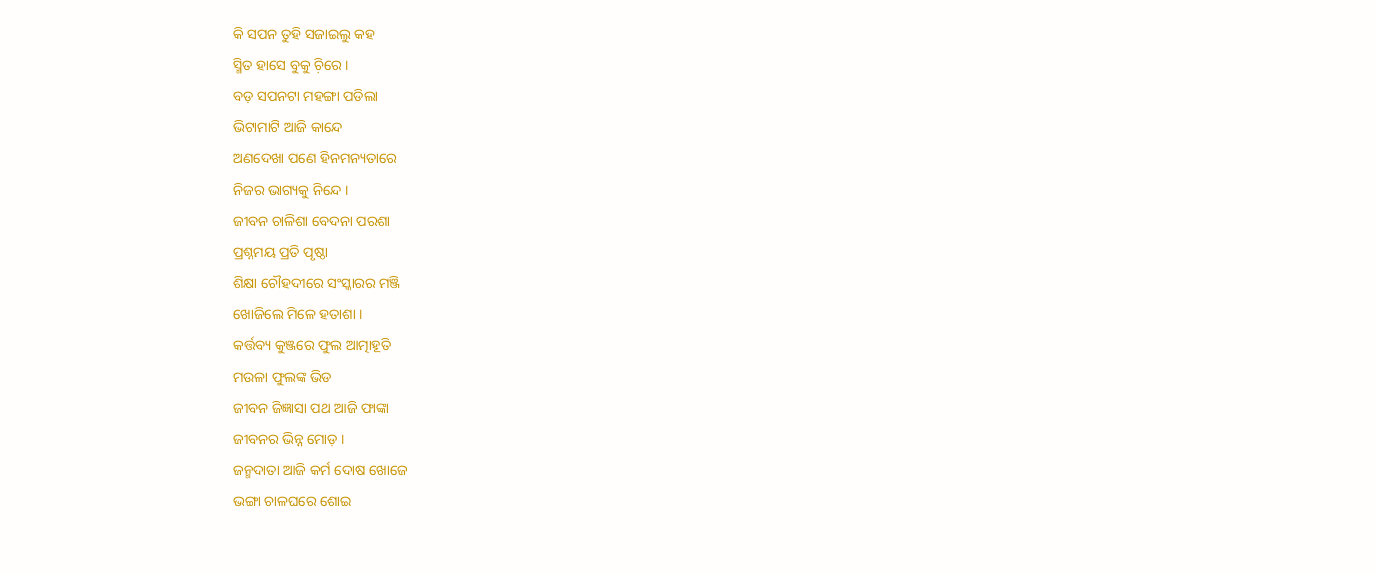କି ସପନ ତୁହି ସଜାଇଲୁ କହ
ସ୍ମିତ ହାସେ ବୁକୁ ଚ଼ିରେ ।
ବଡ଼ ସପନଟା ମହଙ୍ଗା ପଡିଲା
ଭିଟାମାଟି ଆଜି କାନ୍ଦେ
ଅଣଦେଖା ପଣେ ହିନମନ୍ୟତାରେ
ନିଜର ଭାଗ୍ୟକୁ ନିନ୍ଦେ ।
ଜୀବନ ଚାଳିଶା ବେଦନା ପରଶା
ପ୍ରଶ୍ନମୟ ପ୍ରତି ପୃଷ୍ଠା
ଶିକ୍ଷା ଚୌହଦୀରେ ସଂସ୍କାରର ମଞ୍ଜି
ଖୋଜିଲେ ମିଳେ ହତାଶା ।
କର୍ତ୍ତବ୍ୟ କୁଞ୍ଜରେ ଫୁଲ ଆତ୍ମାହୂତି
ମଉଳା ଫୁଲଙ୍କ ଭିଡ
ଜୀବନ ଜିଜ୍ଞାସା ପଥ ଆଜି ଫାଙ୍କା
ଜୀବନର ଭିନ୍ନ ମୋଡ଼ ।
ଜନ୍ମଦାତା ଆଜି କର୍ମ ଦୋଷ ଖୋଜେ
ଭଙ୍ଗା ଚାଳଘରେ ଶୋଇ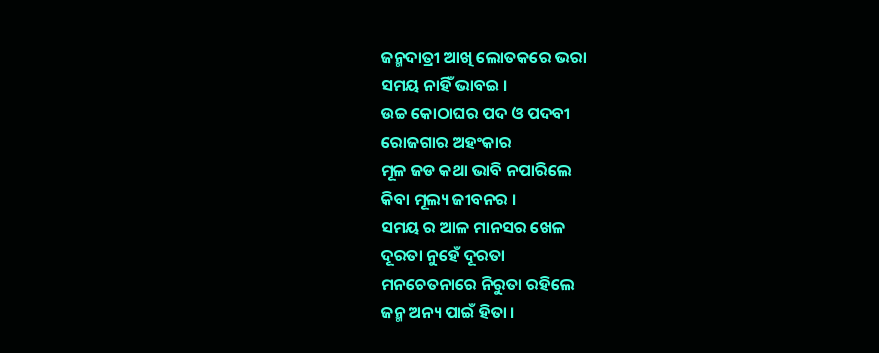ଜନ୍ମଦାତ୍ରୀ ଆଖି ଲୋତକରେ ଭରା
ସମୟ ନାହିଁ ଭାବଇ ।
ଉଚ୍ଚ କୋଠାଘର ପଦ ଓ ପଦବୀ
ରୋଜଗାର ଅହଂକାର
ମୂଳ ଜଡ କଥା ଭାବି ନପାରିଲେ
କିବା ମୂଲ୍ୟ ଜୀବନର ।
ସମୟ ର ଆଳ ମାନସର ଖେଳ
ଦୂରତା ନୁହେଁ ଦୂରତା
ମନଚେତନାରେ ନିରୁତା ରହିଲେ
ଜନ୍ମ ଅନ୍ୟ ପାଇଁ ହିତା ।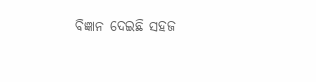ବିଜ୍ଞାନ ଦେଇଛି ସହଜ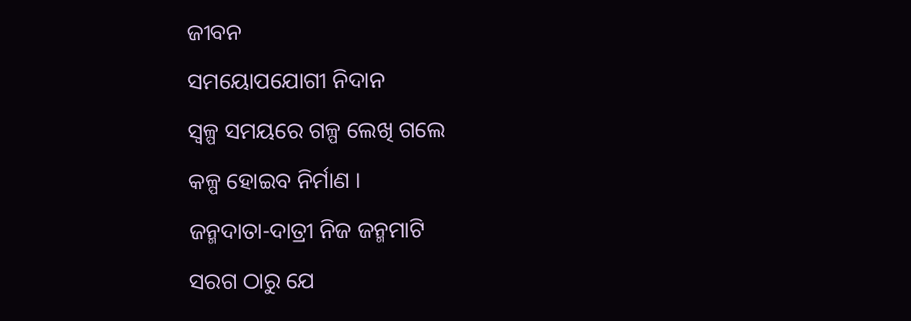ଜୀବନ
ସମୟୋପଯୋଗୀ ନିଦାନ
ସ୍ଵଳ୍ପ ସମୟରେ ଗଳ୍ପ ଲେଖି ଗଲେ
କଳ୍ପ ହୋଇବ ନିର୍ମାଣ ।
ଜନ୍ମଦାତା-ଦାତ୍ରୀ ନିଜ ଜନ୍ମମାଟି
ସରଗ ଠାରୁ ଯେ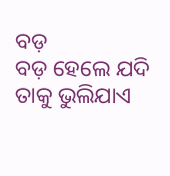ବଡ଼
ବଡ଼ ହେଲେ ଯଦି ତାକୁ ଭୁଲିଯାଏ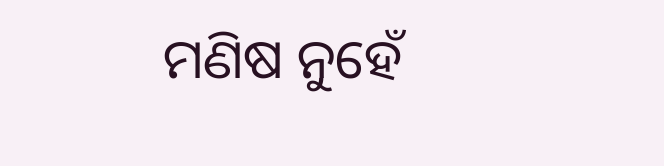ମଣିଷ ନୁହେଁ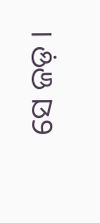ସେ ଜଡ଼ ।